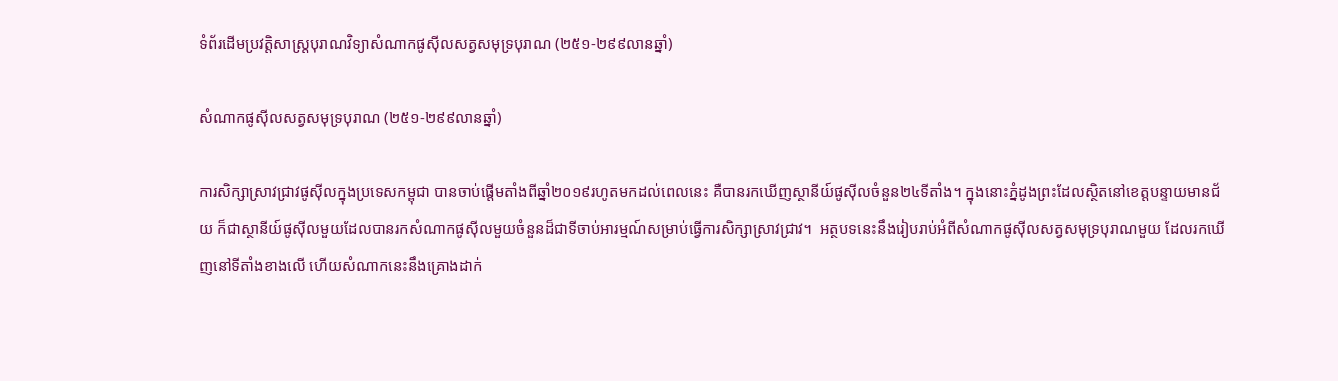ទំព័រដើមប្រវត្តិសាស្ត្របុរាណវិទ្យាសំណាកផូស៊ីលសត្វសមុទ្របុរាណ (២៥១-២៩៩លានឆ្នាំ)

សំណាកផូស៊ីលសត្វសមុទ្របុរាណ (២៥១-២៩៩លានឆ្នាំ)

ការសិក្សាស្រាវជ្រាវផូស៊ីលក្នុងប្រទេសកម្ពុជា បានចាប់ផ្តើមតាំងពីឆ្នាំ២០១៩រហូតមកដល់ពេលនេះ គឺបានរកឃើញស្ថានីយ៍ផូស៊ីលចំនួន២៤ទីតាំង។ ក្នុងនោះភ្នំដូងព្រះដែលស្ថិតនៅខេត្តបន្ទាយមានជ័យ ក៏ជាស្ថានីយ៍ផូស៊ីលមួយដែលបានរកសំណាកផូស៊ីលមួយចំនួនដ៏ជាទីចាប់អារម្មណ៍សម្រាប់ធ្វើការសិក្សាស្រាវជ្រាវ។  អត្ថបទនេះនឹងរៀបរាប់អំពីសំណាកផូស៊ីលសត្វសមុទ្របុរាណមួយ ដែលរកឃើញនៅទីតាំងខាងលើ ហើយសំណាកនេះនឹងគ្រោងដាក់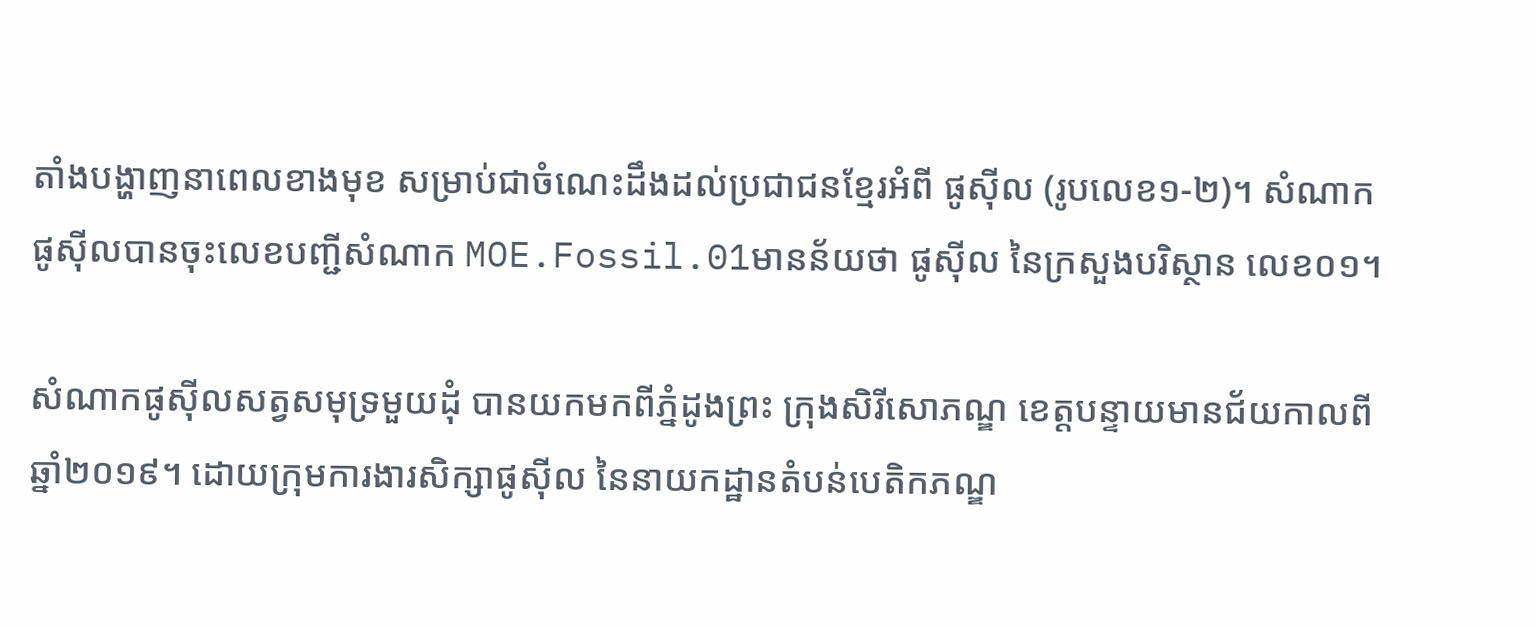តាំងបង្ហាញនាពេលខាងមុខ សម្រាប់ជាចំណេះដឹងដល់ប្រជាជនខ្មែរអំពី ផូស៊ីល (រូបលេខ១-២)។ សំណាកផូស៊ីលបានចុះលេខបញ្ជីសំណាក MOE.Fossil.01មានន័យថា ផូស៊ីល នៃក្រសួងបរិស្ថាន លេខ០១។

សំណាកផូស៊ីលសត្វសមុទ្រមួយដុំ បានយកមកពីភ្នំដូងព្រះ ក្រុងសិរីសោភណ្ឌ ខេត្តបន្ទាយមានជ័យកាលពីឆ្នាំ២០១៩។ ដោយក្រុមការងារសិក្សាផូស៊ីល នៃនាយកដ្ឋានតំបន់បេតិកភណ្ឌ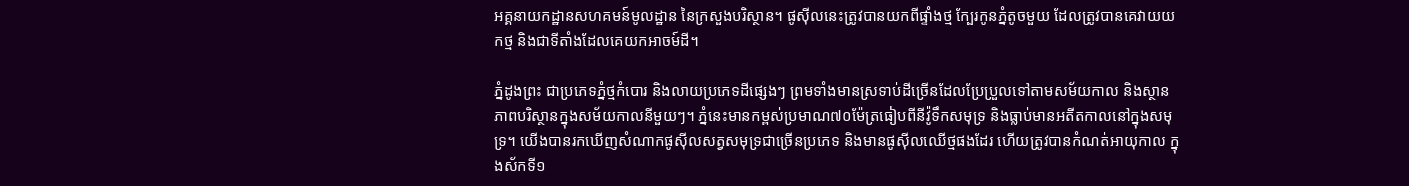អគ្គនាយកដ្ឋានសហគមន៍មូលដ្ឋាន នៃក្រសួងបរិស្ថាន។ ផូស៊ីលនេះត្រូវបានយកពីផ្ទាំងថ្ម ក្បែរកូនភ្នំតូចមួយ ដែលត្រូវបានគេវាយយកថ្ម និងជាទីតាំងដែលគេយកអាចម៍ដី។

ភ្នំដូងព្រះ ជាប្រភេទភ្នំថ្មកំបោរ និងលាយប្រភេទដីផ្សេងៗ ព្រមទាំងមានស្រទាប់ដីច្រើនដែលប្រែប្រួលទៅតាមសម័យកាល និងស្ថានភាពបរិស្ថានក្នុងសម័យកាលនីមួយៗ។ ភ្នំនេះមានកម្ពស់ប្រមាណ៧០ម៉ែត្រធៀបពីនីវ៉ូទឹកសមុទ្រ និងធ្លាប់មានអតីតកាលនៅក្នុងសមុទ្រ។ យើងបានរកឃើញសំណាកផូស៊ីលសត្វសមុទ្រជាច្រើនប្រភេទ និងមានផូស៊ីលឈើថ្មផងដែរ ហើយត្រូវបានកំណត់អាយុកាល ក្នុងស័កទី១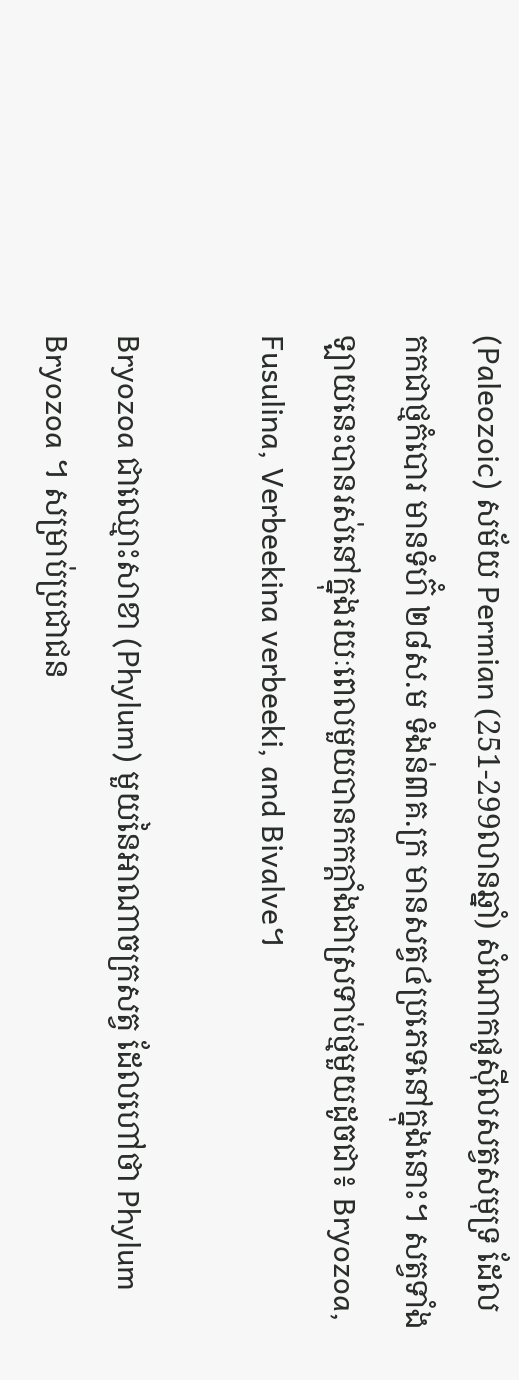(Paleozoic) សម័យ Permian (251-299លានឆ្នាំ) សំណាកផូស៊ីលសត្វសមុទ្រ ដែលកកជាថ្មកំបោរ មានទំហ៊ំ ២៨ស.ម ទំងន់៣គ.ក្រ មានសត្វ៤ប្រភេទនៅក្នុងនោះ។ សត្វទាំងឡាយនេះបានរស់នៅក្នុងរយៈពេលមួយបានកកក្តាំងជាស្រទាប់ថ្មមួយដូចជា៖ Bryozoa, Fusulina, Verbeekina verbeeki, and Bivalve។

Bryozoa ជាឈ្មោះសាខា (Phylum) មួយនៃអាណាចក្រសត្វ ដែលហៅថា Phylum Bryozoa ។ សម្រាប់ប្រជាជន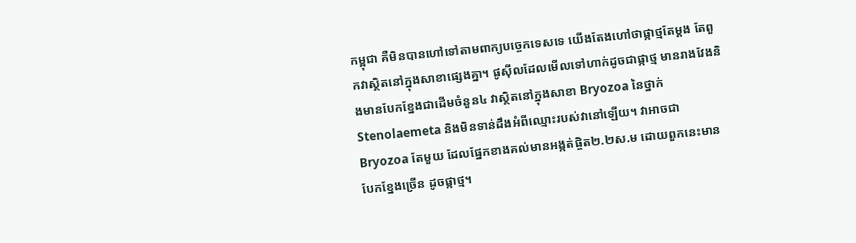កម្ពុជា គឺមិនបានហៅទៅតាមពាក្យបច្ចេកទេសទេ យើងតែងហៅថាផ្កាថ្មតែម្តង តែពួកវាស្ថិតនៅក្នុងសាខាផ្សេងគ្នា។ ផូស៊ីលដែលមើលទៅហាក់ដូចជាផ្កាថ្ម មានរាងវែងនិងមានបែកខ្នែងជាដើមចំនួន៤ វាស្ថិតនៅក្នុងសាខា Bryozoa នៃថ្នាក់ Stenolaemeta និងមិនទាន់ដឹងអំពីឈ្មោះរបស់វានៅឡើយ។ វាអាចជា Bryozoa តែមួយ ដែលផ្នែកខាងគល់មានអង្កត់ផ្ចិត២.២ស.ម ដោយពួកនេះមានបែកខ្នែងច្រើន ដូចផ្កាថ្ម។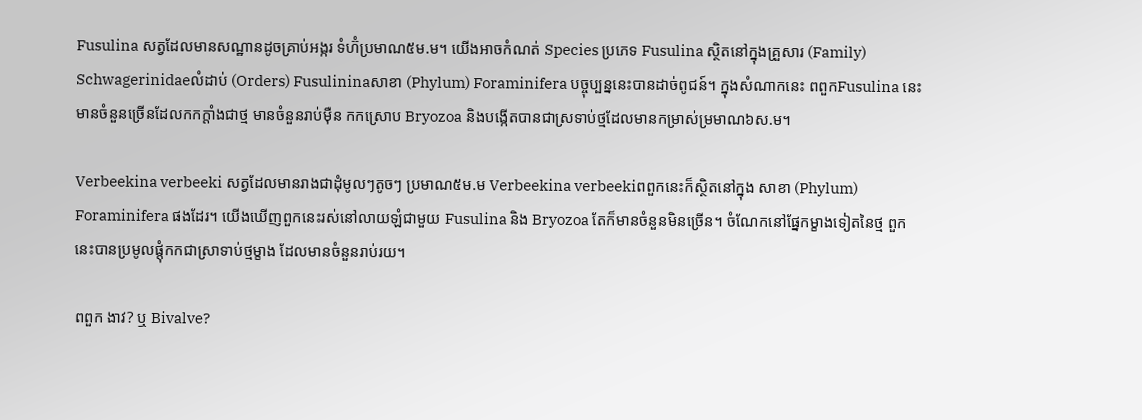Fusulina សត្វដែលមានសណ្ឋានដូចគ្រាប់អង្ករ ទំហ៊ំប្រមាណ៥ម.ម។ យើងអាចកំណត់ Species ប្រភេទ Fusulina ស្ថិតនៅក្នុងគ្រួសារ (Family) Schwagerinidaeលំដាប់ (Orders) Fusulininaសាខា (Phylum) Foraminifera បច្ចុប្បន្ននេះបានដាច់ពូជន៍។ ក្នុងសំណាកនេះ ពពួកFusulina នេះមានចំនួនច្រើនដែលកកក្តាំងជាថ្ម មានចំនួនរាប់ម៉ឺន កកស្រោប Bryozoa និងបង្កើតបានជាស្រទាប់ថ្មដែលមានកម្រាស់ម្រមាណ៦ស.ម។

Verbeekina verbeeki សត្វដែលមានរាងជាដុំមូលៗតូចៗ ប្រមាណ៥ម.ម Verbeekina verbeekiពពួកនេះក៏ស្ថិតនៅក្នុង សាខា (Phylum) Foraminifera ផងដែរ។ យើងឃើញពួកនេះរស់នៅលាយឡំជាមួយ Fusulina និង Bryozoa តែក៏មានចំនួនមិនច្រើន។ ចំណែកនៅផ្នែកម្ខាងទៀតនៃថ្ម ពួកនេះបានប្រមូលផ្តុំកកជាស្រាទាប់ថ្មម្ខាង ដែលមានចំនួនរាប់រយ។

ពពួក ងាវ? ឬ Bivalve?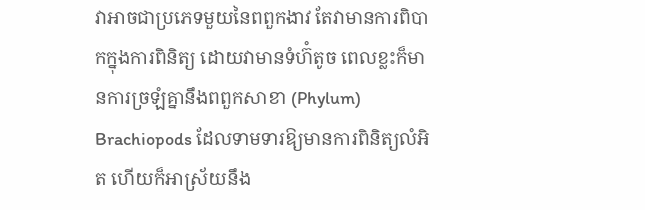វាអាចជាប្រភេទមួយនៃពពួកងាវ តែវាមានការពិបាកក្នុងការពិនិត្យ ដោយវាមានទំហ៊ំតូច ពេលខ្លះក៏មានការច្រឡំគ្នានឹងពពួកសាខា (Phylum) Brachiopods ដែលទាមទារឱ្យមានការពិនិត្យលំអិត ហើយក៏អាស្រ័យនឹង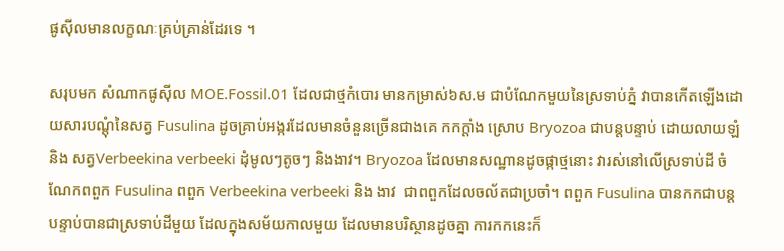ផូស៊ីលមានលក្ខណៈគ្រប់គ្រាន់ដែរទេ ។

សរុបមក សំណាកផូស៊ីល MOE.Fossil.01 ដែលជាថ្មកំបោរ មានកម្រាស់៦ស.ម ជាបំណែកមួយនៃស្រទាប់ភ្នំ វាបានកើតឡើងដោយសារបណ្តុំនៃសត្វ Fusulina ដូចគ្រាប់អង្ករដែលមានចំនួនច្រើនជាងគេ កកក្តាំង ស្រោប Bryozoa ជាបន្តបន្ទាប់ ដោយលាយឡំ និង សត្វVerbeekina verbeeki ដុំមូលៗតូចៗ និងងាវ។ Bryozoa ដែលមានសណ្ឋានដូចផ្កាថ្មនោះ វារស់នៅលើស្រទាប់ដី ចំណែកពពួក Fusulina ពពួក Verbeekina verbeeki និង ងាវ  ជាពពួកដែលចល័តជាប្រចាំ។ ពពួក Fusulina បានកកជាបន្តបន្ទាប់បានជាស្រទាប់ដីមួយ ដែលក្នុងសម័យកាលមួយ ដែលមានបរិស្ថានដូចគ្នា ការកកនេះក៏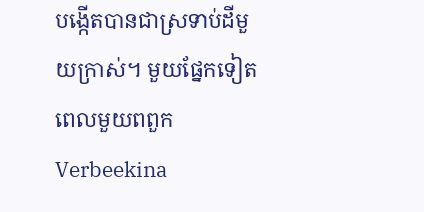បង្កើតបានជាស្រទាប់ដីមួយក្រាស់។ មួយផ្នែកទៀតពេលមួយពពួក Verbeekina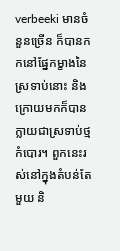verbeeki មានចំនួនច្រើន ក៏បានកកនៅផ្នែកម្ខាងនៃស្រទាប់នោះ និងក្រោយមកក៏បានក្លាយជាស្រទាប់ថ្មកំបោរ។ ពួកនេះរស់នៅក្នុងតំបន់តែមួយ និ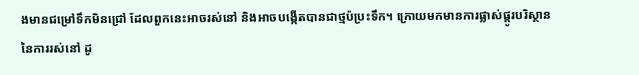ងមានជម្រៅទឹកមិនជ្រៅ ដែលពួកនេះអាចរស់នៅ និងអាចបង្កើតបានជាថ្មប៉ប្រះទឹក។ ក្រោយមកមានការផ្លាស់ផ្តូរបរិស្ថាននៃការរស់នៅ ដូ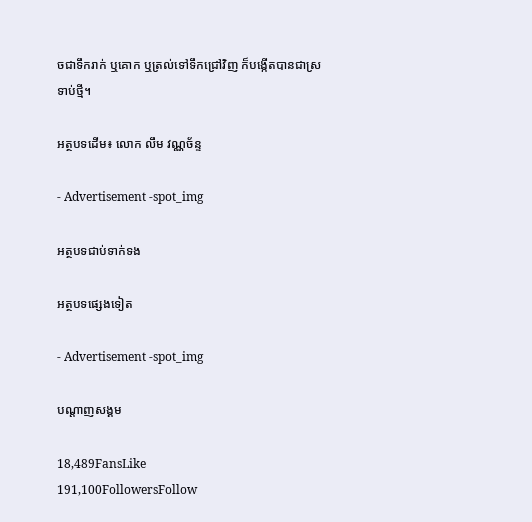ចជាទឹករាក់ ឬគោក ឬត្រល់ទៅទឹកជ្រៅវិញ ក៏បង្កើតបានជាស្រទាប់ថ្មី។

អត្ថបទដើម៖ លោក លឹម វណ្ណច័ន្ទ

- Advertisement -spot_img

អត្ថបទជាប់ទាក់ទង

អត្ថបទផ្សេងទៀត

- Advertisement -spot_img

បណ្ដាញសង្គម

18,489FansLike
191,100FollowersFollow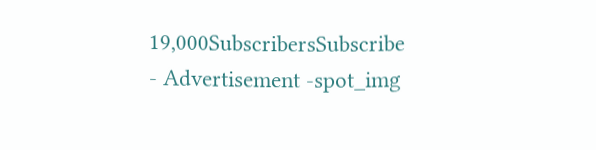19,000SubscribersSubscribe
- Advertisement -spot_img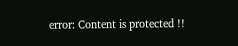error: Content is protected !!